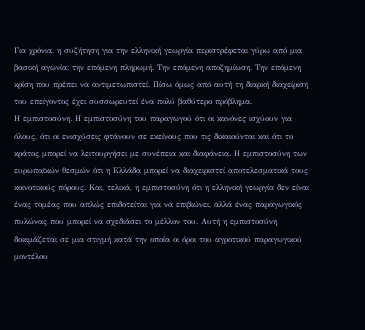Για χρόνια, η συζήτηση για την ελληνική γεωργία περιστρέφεται γύρω από μια βασική αγωνία: την επόμενη πληρωμή. Την επόμενη αποζημίωση. Την επόμενη κρίση που πρέπει να αντιμετωπιστεί. Πίσω όμως από αυτή τη διαρκή διαχείριση του επείγοντος έχει συσσωρευτεί ένα πολύ βαθύτερο πρόβλημα.
Η εμπιστοσύνη. Η εμπιστοσύνη του παραγωγού ότι οι κανόνες ισχύουν για όλους, ότι οι ενισχύσεις φτάνουν σε εκείνους που τις δικαιούνται και ότι το κράτος μπορεί να λειτουργήσει με συνέπεια και διαφάνεια. Η εμπιστοσύνη των ευρωπαϊκών θεσμών ότι η Ελλάδα μπορεί να διαχειριστεί αποτελεσματικά τους κοινοτικούς πόρους. Και, τελικά, η εμπιστοσύνη ότι η ελληνική γεωργία δεν είναι ένας τομέας που απλώς επιδοτείται για να επιβιώνει, αλλά ένας παραγωγικός πυλώνας που μπορεί να σχεδιάσει το μέλλον του. Αυτή η εμπιστοσύνη δοκιμάζεται σε μια στιγμή κατά την οποία οι όροι του αγροτικού παραγωγικού μοντέλου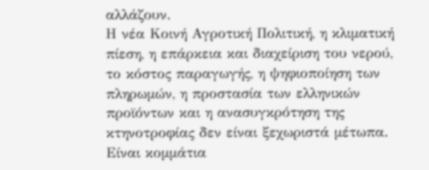αλλάζουν.
Η νέα Κοινή Αγροτική Πολιτική, η κλιματική πίεση, η επάρκεια και διαχείριση του νερού, το κόστος παραγωγής, η ψηφιοποίηση των πληρωμών, η προστασία των ελληνικών προϊόντων και η ανασυγκρότηση της κτηνοτροφίας δεν είναι ξεχωριστά μέτωπα. Είναι κομμάτια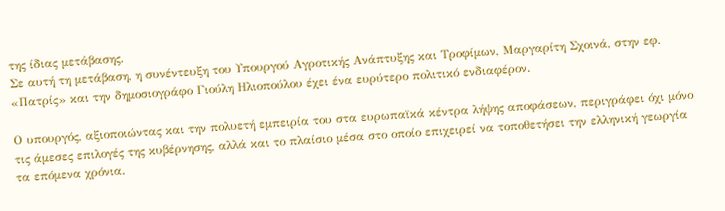της ίδιας μετάβασης.
Σε αυτή τη μετάβαση, η συνέντευξη του Υπουργού Αγροτικής Ανάπτυξης και Τροφίμων, Μαργαρίτη Σχοινά, στην εφ. «Πατρίς» και την δημοσιογράφο Γιούλη Ηλιοπούλου έχει ένα ευρύτερο πολιτικό ενδιαφέρον.

Ο υπουργός, αξιοποιώντας και την πολυετή εμπειρία του στα ευρωπαϊκά κέντρα λήψης αποφάσεων, περιγράφει όχι μόνο τις άμεσες επιλογές της κυβέρνησης, αλλά και το πλαίσιο μέσα στο οποίο επιχειρεί να τοποθετήσει την ελληνική γεωργία τα επόμενα χρόνια.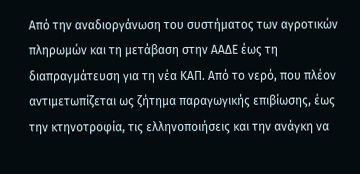Από την αναδιοργάνωση του συστήματος των αγροτικών πληρωμών και τη μετάβαση στην ΑΑΔΕ έως τη διαπραγμάτευση για τη νέα ΚΑΠ. Από το νερό, που πλέον αντιμετωπίζεται ως ζήτημα παραγωγικής επιβίωσης, έως την κτηνοτροφία, τις ελληνοποιήσεις και την ανάγκη να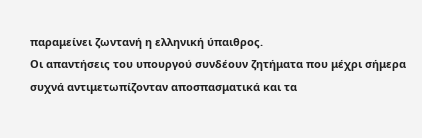παραμείνει ζωντανή η ελληνική ύπαιθρος.
Οι απαντήσεις του υπουργού συνδέουν ζητήματα που μέχρι σήμερα συχνά αντιμετωπίζονταν αποσπασματικά και τα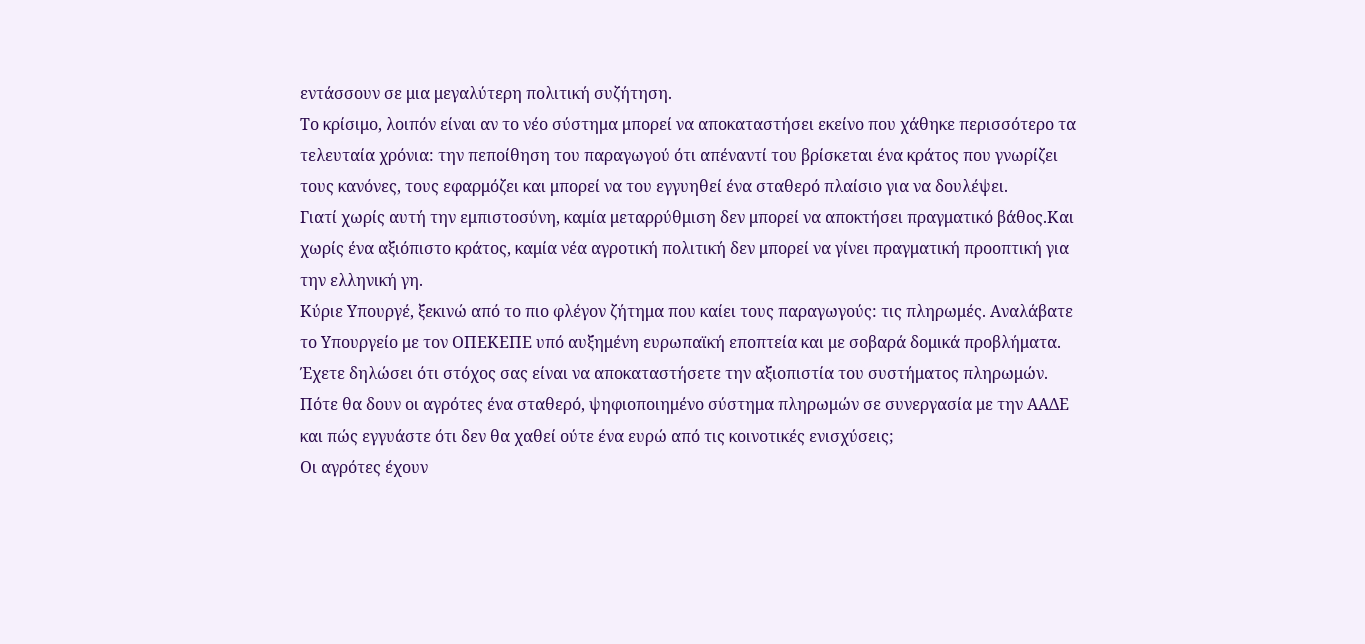εντάσσουν σε μια μεγαλύτερη πολιτική συζήτηση.
Το κρίσιμο, λοιπόν είναι αν το νέο σύστημα μπορεί να αποκαταστήσει εκείνο που χάθηκε περισσότερο τα τελευταία χρόνια: την πεποίθηση του παραγωγού ότι απέναντί του βρίσκεται ένα κράτος που γνωρίζει τους κανόνες, τους εφαρμόζει και μπορεί να του εγγυηθεί ένα σταθερό πλαίσιο για να δουλέψει.
Γιατί χωρίς αυτή την εμπιστοσύνη, καμία μεταρρύθμιση δεν μπορεί να αποκτήσει πραγματικό βάθος.Και χωρίς ένα αξιόπιστο κράτος, καμία νέα αγροτική πολιτική δεν μπορεί να γίνει πραγματική προοπτική για την ελληνική γη.
Κύριε Υπουργέ, ξεκινώ από το πιο φλέγον ζήτημα που καίει τους παραγωγούς: τις πληρωμές. Αναλάβατε το Υπουργείο με τον ΟΠΕΚΕΠΕ υπό αυξημένη ευρωπαϊκή εποπτεία και με σοβαρά δομικά προβλήματα. Έχετε δηλώσει ότι στόχος σας είναι να αποκαταστήσετε την αξιοπιστία του συστήματος πληρωμών. Πότε θα δουν οι αγρότες ένα σταθερό, ψηφιοποιημένο σύστημα πληρωμών σε συνεργασία με την ΑΑΔΕ και πώς εγγυάστε ότι δεν θα χαθεί ούτε ένα ευρώ από τις κοινοτικές ενισχύσεις;
Οι αγρότες έχουν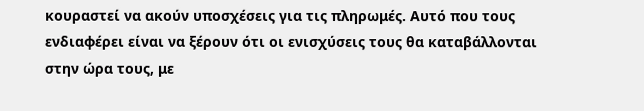κουραστεί να ακούν υποσχέσεις για τις πληρωμές. Αυτό που τους ενδιαφέρει είναι να ξέρουν ότι οι ενισχύσεις τους θα καταβάλλονται στην ώρα τους, με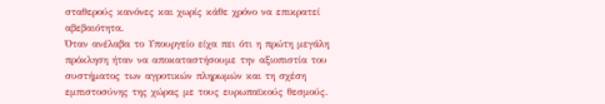σταθερούς κανόνες και χωρίς κάθε χρόνο να επικρατεί αβεβαιότητα.
Όταν ανέλαβα το Υπουργείο είχα πει ότι η πρώτη μεγάλη πρόκληση ήταν να αποκαταστήσουμε την αξιοπιστία του συστήματος των αγροτικών πληρωμών και τη σχέση εμπιστοσύνης της χώρας με τους ευρωπαϊκούς θεσμούς.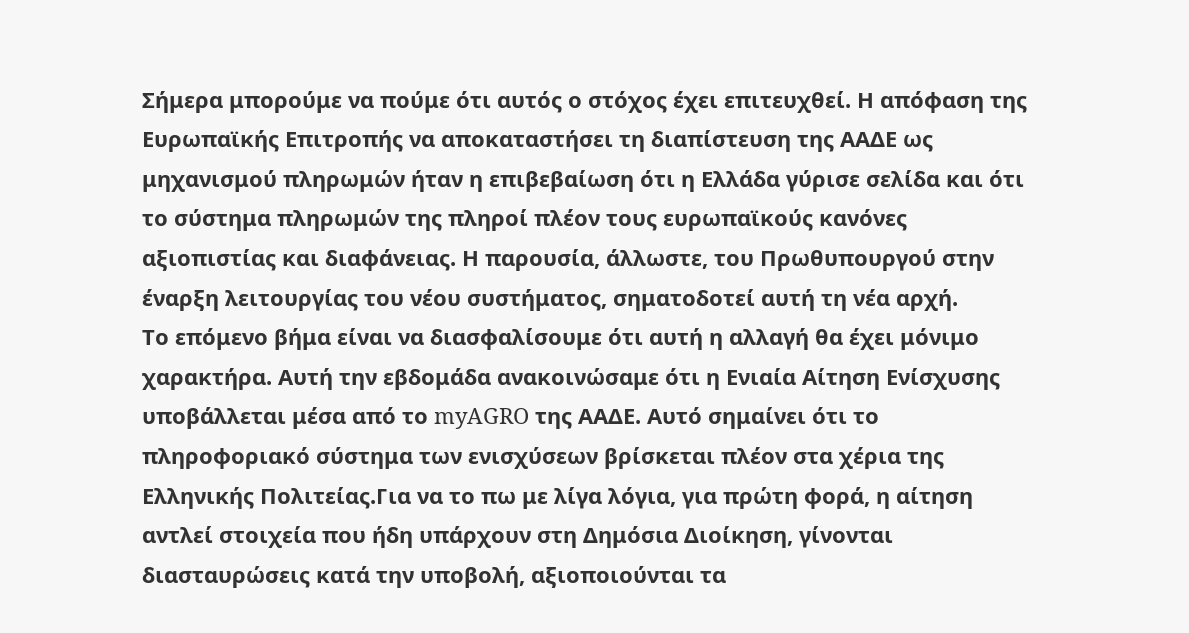Σήμερα μπορούμε να πούμε ότι αυτός ο στόχος έχει επιτευχθεί. Η απόφαση της Ευρωπαϊκής Επιτροπής να αποκαταστήσει τη διαπίστευση της ΑΑΔΕ ως μηχανισμού πληρωμών ήταν η επιβεβαίωση ότι η Ελλάδα γύρισε σελίδα και ότι το σύστημα πληρωμών της πληροί πλέον τους ευρωπαϊκούς κανόνες αξιοπιστίας και διαφάνειας. Η παρουσία, άλλωστε, του Πρωθυπουργού στην έναρξη λειτουργίας του νέου συστήματος, σηματοδοτεί αυτή τη νέα αρχή.
Το επόμενο βήμα είναι να διασφαλίσουμε ότι αυτή η αλλαγή θα έχει μόνιμο χαρακτήρα. Αυτή την εβδομάδα ανακοινώσαμε ότι η Ενιαία Αίτηση Ενίσχυσης υποβάλλεται μέσα από το myAGRO της ΑΑΔΕ. Αυτό σημαίνει ότι το πληροφοριακό σύστημα των ενισχύσεων βρίσκεται πλέον στα χέρια της Ελληνικής Πολιτείας.Για να το πω με λίγα λόγια, για πρώτη φορά, η αίτηση αντλεί στοιχεία που ήδη υπάρχουν στη Δημόσια Διοίκηση, γίνονται διασταυρώσεις κατά την υποβολή, αξιοποιούνται τα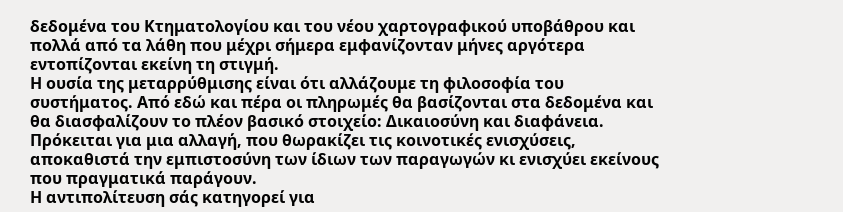δεδομένα του Κτηματολογίου και του νέου χαρτογραφικού υποβάθρου και πολλά από τα λάθη που μέχρι σήμερα εμφανίζονταν μήνες αργότερα εντοπίζονται εκείνη τη στιγμή.
Η ουσία της μεταρρύθμισης είναι ότι αλλάζουμε τη φιλοσοφία του συστήματος. Από εδώ και πέρα οι πληρωμές θα βασίζονται στα δεδομένα και θα διασφαλίζουν το πλέον βασικό στοιχείο: Δικαιοσύνη και διαφάνεια. Πρόκειται για μια αλλαγή, που θωρακίζει τις κοινοτικές ενισχύσεις, αποκαθιστά την εμπιστοσύνη των ίδιων των παραγωγών κι ενισχύει εκείνους που πραγματικά παράγουν.
Η αντιπολίτευση σάς κατηγορεί για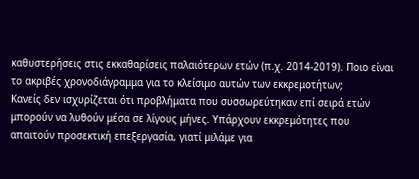καθυστερήσεις στις εκκαθαρίσεις παλαιότερων ετών (π.χ. 2014-2019). Ποιο είναι το ακριβές χρονοδιάγραμμα για το κλείσιμο αυτών των εκκρεμοτήτων;
Κανείς δεν ισχυρίζεται ότι προβλήματα που συσσωρεύτηκαν επί σειρά ετών μπορούν να λυθούν μέσα σε λίγους μήνες. Υπάρχουν εκκρεμότητες που απαιτούν προσεκτική επεξεργασία, γιατί μιλάμε για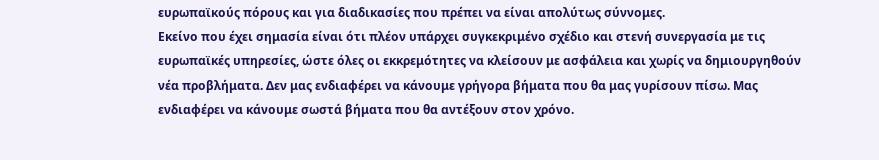ευρωπαϊκούς πόρους και για διαδικασίες που πρέπει να είναι απολύτως σύννομες.
Εκείνο που έχει σημασία είναι ότι πλέον υπάρχει συγκεκριμένο σχέδιο και στενή συνεργασία με τις ευρωπαϊκές υπηρεσίες, ώστε όλες οι εκκρεμότητες να κλείσουν με ασφάλεια και χωρίς να δημιουργηθούν νέα προβλήματα. Δεν μας ενδιαφέρει να κάνουμε γρήγορα βήματα που θα μας γυρίσουν πίσω. Μας ενδιαφέρει να κάνουμε σωστά βήματα που θα αντέξουν στον χρόνο.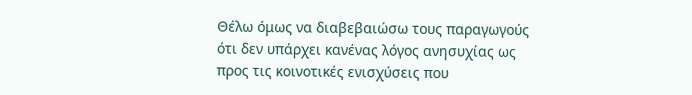Θέλω όμως να διαβεβαιώσω τους παραγωγούς ότι δεν υπάρχει κανένας λόγος ανησυχίας ως προς τις κοινοτικές ενισχύσεις που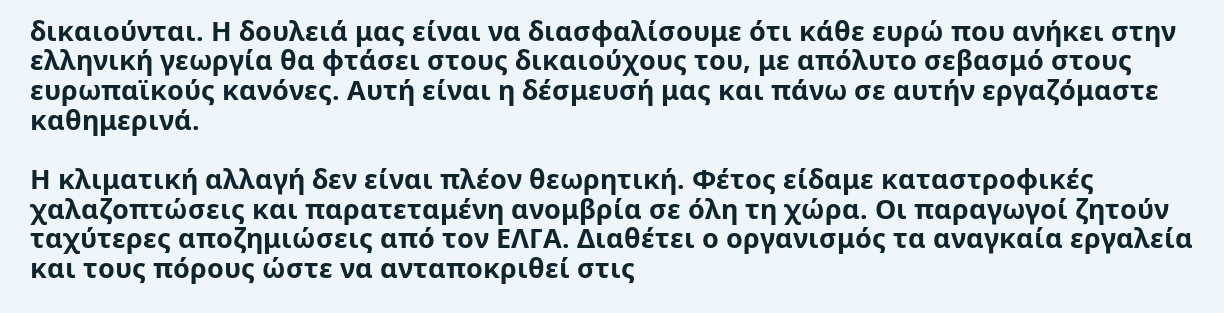δικαιούνται. Η δουλειά μας είναι να διασφαλίσουμε ότι κάθε ευρώ που ανήκει στην ελληνική γεωργία θα φτάσει στους δικαιούχους του, με απόλυτο σεβασμό στους ευρωπαϊκούς κανόνες. Αυτή είναι η δέσμευσή μας και πάνω σε αυτήν εργαζόμαστε καθημερινά.

Η κλιματική αλλαγή δεν είναι πλέον θεωρητική. Φέτος είδαμε καταστροφικές χαλαζοπτώσεις και παρατεταμένη ανομβρία σε όλη τη χώρα. Οι παραγωγοί ζητούν ταχύτερες αποζημιώσεις από τον ΕΛΓΑ. Διαθέτει ο οργανισμός τα αναγκαία εργαλεία και τους πόρους ώστε να ανταποκριθεί στις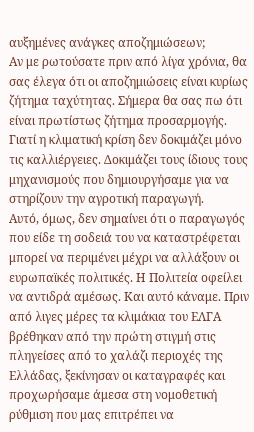αυξημένες ανάγκες αποζημιώσεων;
Αν με ρωτούσατε πριν από λίγα χρόνια, θα σας έλεγα ότι οι αποζημιώσεις είναι κυρίως ζήτημα ταχύτητας. Σήμερα θα σας πω ότι είναι πρωτίστως ζήτημα προσαρμογής. Γιατί η κλιματική κρίση δεν δοκιμάζει μόνο τις καλλιέργειες. Δοκιμάζει τους ίδιους τους μηχανισμούς που δημιουργήσαμε για να στηρίζουν την αγροτική παραγωγή.
Αυτό, όμως, δεν σημαίνει ότι ο παραγωγός που είδε τη σοδειά του να καταστρέφεται μπορεί να περιμένει μέχρι να αλλάξουν οι ευρωπαϊκές πολιτικές. Η Πολιτεία οφείλει να αντιδρά αμέσως. Και αυτό κάναμε. Πριν από λιγες μέρες τα κλιμάκια του ΕΛΓΑ βρέθηκαν από την πρώτη στιγμή στις πληγείσες από το χαλάζι περιοχές της Ελλάδας, ξεκίνησαν οι καταγραφές και προχωρήσαμε άμεσα στη νομοθετική ρύθμιση που μας επιτρέπει να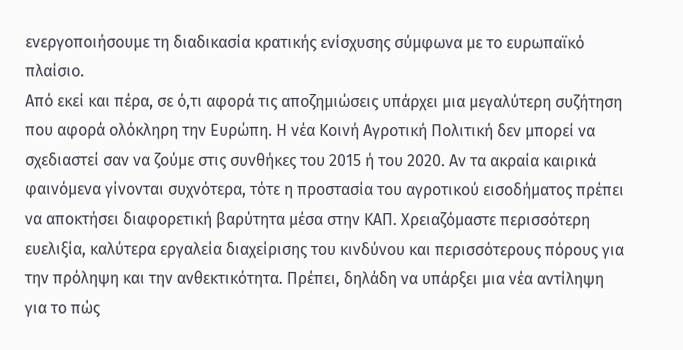ενεργοποιήσουμε τη διαδικασία κρατικής ενίσχυσης σύμφωνα με το ευρωπαϊκό πλαίσιο.
Από εκεί και πέρα, σε ό,τι αφορά τις αποζημιώσεις υπάρχει μια μεγαλύτερη συζήτηση που αφορά ολόκληρη την Ευρώπη. Η νέα Κοινή Αγροτική Πολιτική δεν μπορεί να σχεδιαστεί σαν να ζούμε στις συνθήκες του 2015 ή του 2020. Αν τα ακραία καιρικά φαινόμενα γίνονται συχνότερα, τότε η προστασία του αγροτικού εισοδήματος πρέπει να αποκτήσει διαφορετική βαρύτητα μέσα στην ΚΑΠ. Χρειαζόμαστε περισσότερη ευελιξία, καλύτερα εργαλεία διαχείρισης του κινδύνου και περισσότερους πόρους για την πρόληψη και την ανθεκτικότητα. Πρέπει, δηλάδη να υπάρξει μια νέα αντίληψη για το πώς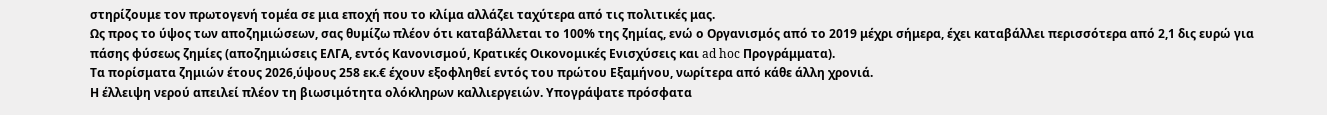στηρίζουμε τον πρωτογενή τομέα σε μια εποχή που το κλίμα αλλάζει ταχύτερα από τις πολιτικές μας.
Ως προς το ύψος των αποζημιώσεων, σας θυμίζω πλέον ότι καταβάλλεται το 100% της ζημίας, ενώ ο Οργανισμός από το 2019 μέχρι σήμερα, έχει καταβάλλει περισσότερα από 2,1 δις ευρώ για πάσης φύσεως ζημίες (αποζημιώσεις ΕΛΓΑ, εντός Κανονισμού, Κρατικές Οικονομικές Ενισχύσεις και ad hoc Προγράμματα).
Τα πορίσματα ζημιών έτους 2026,ύψους 258 εκ.€ έχουν εξοφληθεί εντός του πρώτου Εξαμήνου, νωρίτερα από κάθε άλλη χρονιά.
Η έλλειψη νερού απειλεί πλέον τη βιωσιμότητα ολόκληρων καλλιεργειών. Υπογράψατε πρόσφατα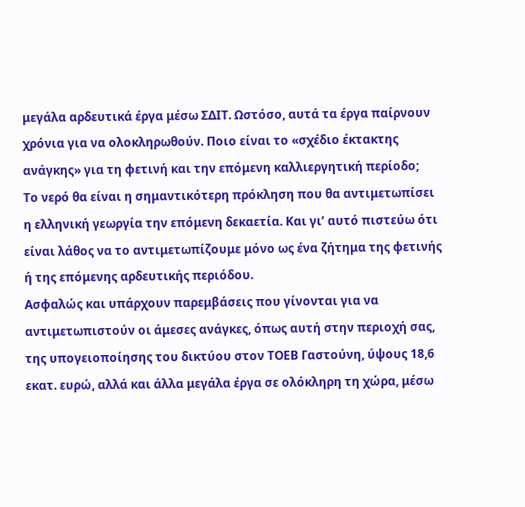μεγάλα αρδευτικά έργα μέσω ΣΔΙΤ. Ωστόσο, αυτά τα έργα παίρνουν χρόνια για να ολοκληρωθούν. Ποιο είναι το «σχέδιο έκτακτης ανάγκης» για τη φετινή και την επόμενη καλλιεργητική περίοδο;
Το νερό θα είναι η σημαντικότερη πρόκληση που θα αντιμετωπίσει η ελληνική γεωργία την επόμενη δεκαετία. Και γι’ αυτό πιστεύω ότι είναι λάθος να το αντιμετωπίζουμε μόνο ως ένα ζήτημα της φετινής ή της επόμενης αρδευτικής περιόδου.
Ασφαλώς και υπάρχουν παρεμβάσεις που γίνονται για να αντιμετωπιστούν οι άμεσες ανάγκες, όπως αυτή στην περιοχή σας, της υπογειοποίησης του δικτύου στον ΤΟΕΒ Γαστούνη, ύψους 18,6 εκατ. ευρώ, αλλά και άλλα μεγάλα έργα σε ολόκληρη τη χώρα, μέσω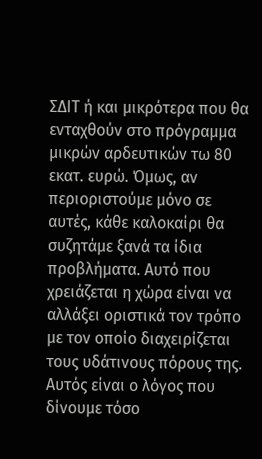ΣΔΙΤ ή και μικρότερα που θα ενταχθούν στο πρόγραμμα μικρών αρδευτικών τω 80 εκατ. ευρώ. Όμως, αν περιοριστούμε μόνο σε αυτές, κάθε καλοκαίρι θα συζητάμε ξανά τα ίδια προβλήματα. Αυτό που χρειάζεται η χώρα είναι να αλλάξει οριστικά τον τρόπο με τον οποίο διαχειρίζεται τους υδάτινους πόρους της.
Αυτός είναι ο λόγος που δίνουμε τόσο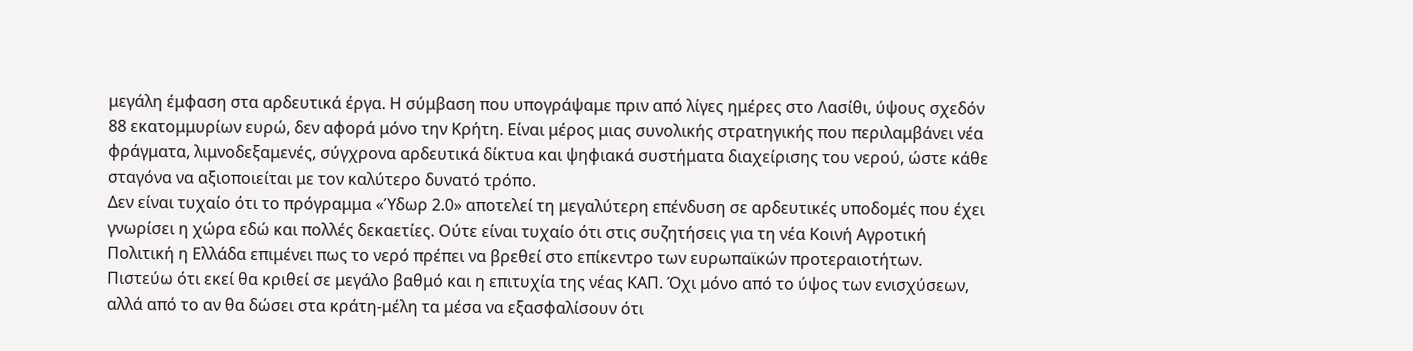μεγάλη έμφαση στα αρδευτικά έργα. Η σύμβαση που υπογράψαμε πριν από λίγες ημέρες στο Λασίθι, ύψους σχεδόν 88 εκατομμυρίων ευρώ, δεν αφορά μόνο την Κρήτη. Είναι μέρος μιας συνολικής στρατηγικής που περιλαμβάνει νέα φράγματα, λιμνοδεξαμενές, σύγχρονα αρδευτικά δίκτυα και ψηφιακά συστήματα διαχείρισης του νερού, ώστε κάθε σταγόνα να αξιοποιείται με τον καλύτερο δυνατό τρόπο.
Δεν είναι τυχαίο ότι το πρόγραμμα «Ύδωρ 2.0» αποτελεί τη μεγαλύτερη επένδυση σε αρδευτικές υποδομές που έχει γνωρίσει η χώρα εδώ και πολλές δεκαετίες. Ούτε είναι τυχαίο ότι στις συζητήσεις για τη νέα Κοινή Αγροτική Πολιτική η Ελλάδα επιμένει πως το νερό πρέπει να βρεθεί στο επίκεντρο των ευρωπαϊκών προτεραιοτήτων. Πιστεύω ότι εκεί θα κριθεί σε μεγάλο βαθμό και η επιτυχία της νέας ΚΑΠ. Όχι μόνο από το ύψος των ενισχύσεων, αλλά από το αν θα δώσει στα κράτη-μέλη τα μέσα να εξασφαλίσουν ότι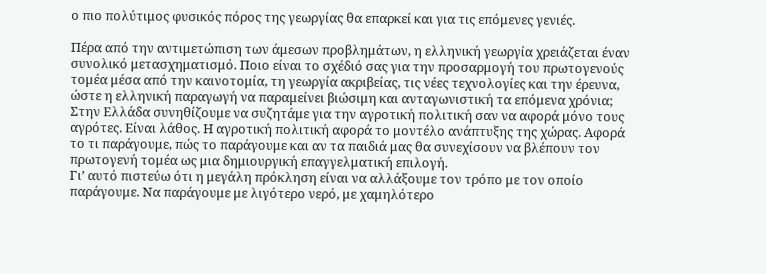ο πιο πολύτιμος φυσικός πόρος της γεωργίας θα επαρκεί και για τις επόμενες γενιές.

Πέρα από την αντιμετώπιση των άμεσων προβλημάτων, η ελληνική γεωργία χρειάζεται έναν συνολικό μετασχηματισμό. Ποιο είναι το σχέδιό σας για την προσαρμογή του πρωτογενούς τομέα μέσα από την καινοτομία, τη γεωργία ακριβείας, τις νέες τεχνολογίες και την έρευνα, ώστε η ελληνική παραγωγή να παραμείνει βιώσιμη και ανταγωνιστική τα επόμενα χρόνια;
Στην Ελλάδα συνηθίζουμε να συζητάμε για την αγροτική πολιτική σαν να αφορά μόνο τους αγρότες. Είναι λάθος. Η αγροτική πολιτική αφορά το μοντέλο ανάπτυξης της χώρας. Αφορά το τι παράγουμε, πώς το παράγουμε και αν τα παιδιά μας θα συνεχίσουν να βλέπουν τον πρωτογενή τομέα ως μια δημιουργική επαγγελματική επιλογή.
Γι’ αυτό πιστεύω ότι η μεγάλη πρόκληση είναι να αλλάξουμε τον τρόπο με τον οποίο παράγουμε. Να παράγουμε με λιγότερο νερό, με χαμηλότερο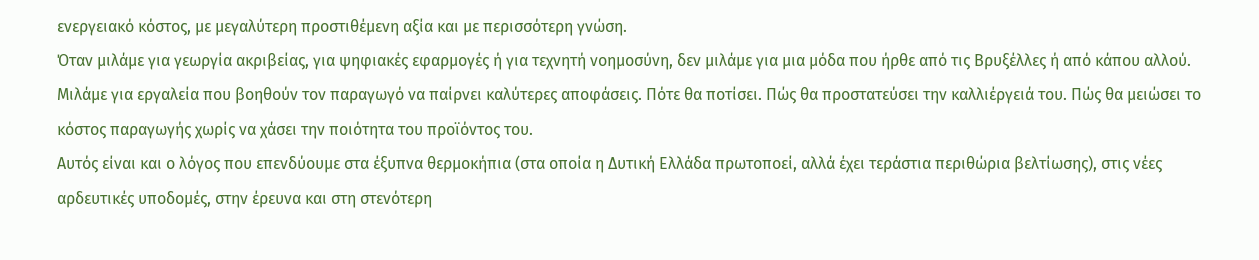ενεργειακό κόστος, με μεγαλύτερη προστιθέμενη αξία και με περισσότερη γνώση.
Όταν μιλάμε για γεωργία ακριβείας, για ψηφιακές εφαρμογές ή για τεχνητή νοημοσύνη, δεν μιλάμε για μια μόδα που ήρθε από τις Βρυξέλλες ή από κάπου αλλού. Μιλάμε για εργαλεία που βοηθούν τον παραγωγό να παίρνει καλύτερες αποφάσεις. Πότε θα ποτίσει. Πώς θα προστατεύσει την καλλιέργειά του. Πώς θα μειώσει το κόστος παραγωγής χωρίς να χάσει την ποιότητα του προϊόντος του.
Αυτός είναι και ο λόγος που επενδύουμε στα έξυπνα θερμοκήπια (στα οποία η Δυτική Ελλάδα πρωτοποεί, αλλά έχει τεράστια περιθώρια βελτίωσης), στις νέες αρδευτικές υποδομές, στην έρευνα και στη στενότερη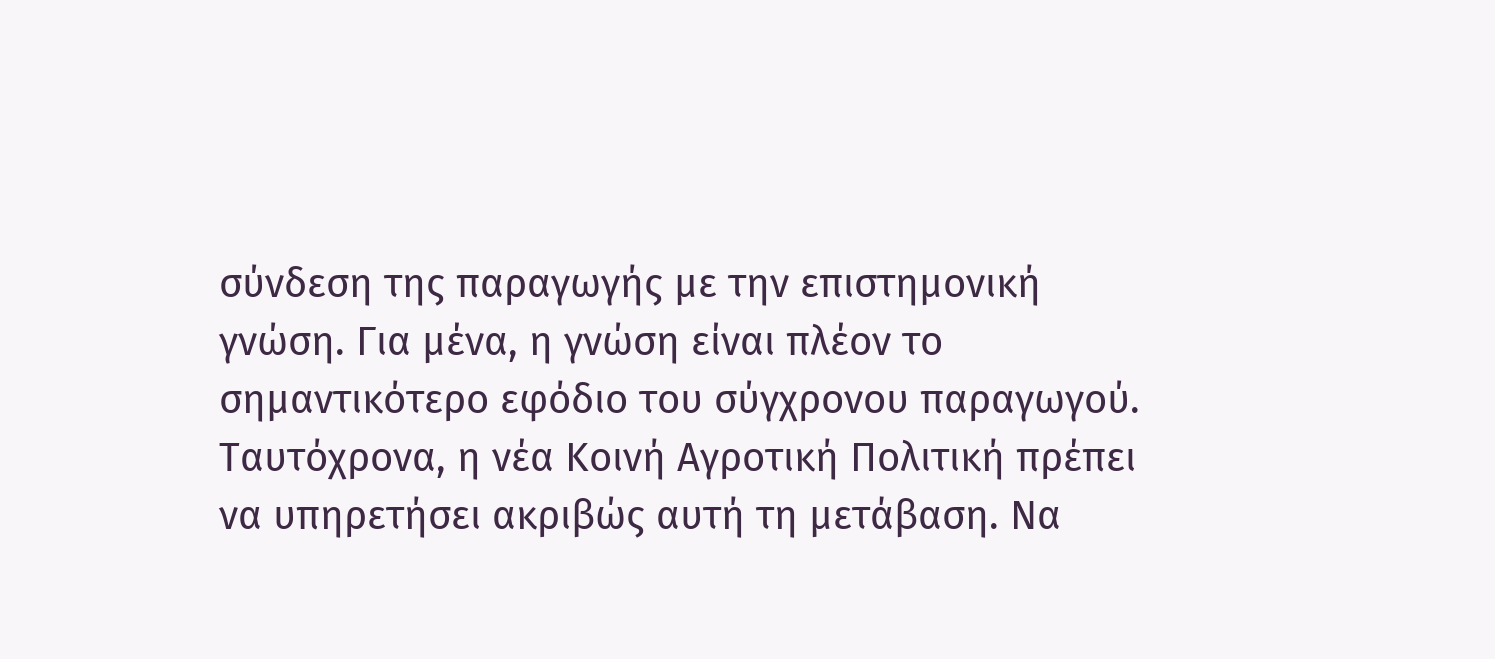σύνδεση της παραγωγής με την επιστημονική γνώση. Για μένα, η γνώση είναι πλέον το σημαντικότερο εφόδιο του σύγχρονου παραγωγού.
Ταυτόχρονα, η νέα Κοινή Αγροτική Πολιτική πρέπει να υπηρετήσει ακριβώς αυτή τη μετάβαση. Να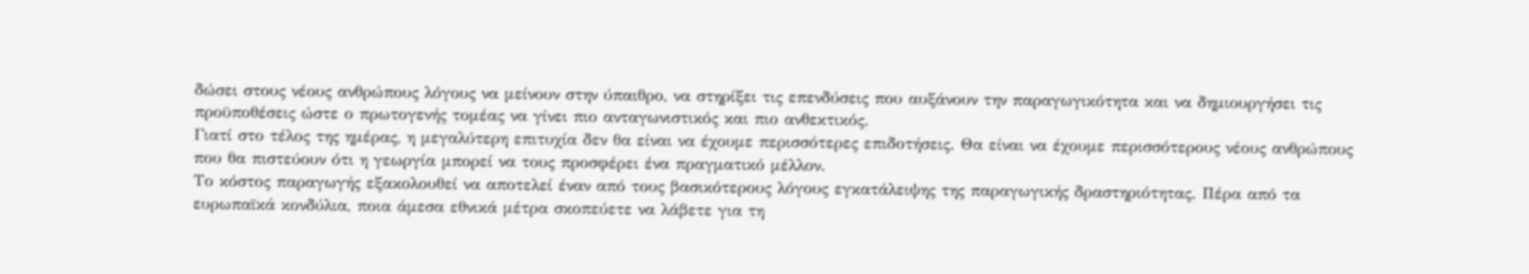δώσει στους νέους ανθρώπους λόγους να μείνουν στην ύπαιθρο, να στηρίξει τις επενδύσεις που αυξάνουν την παραγωγικότητα και να δημιουργήσει τις προϋποθέσεις ώστε ο πρωτογενής τομέας να γίνει πιο ανταγωνιστικός και πιο ανθεκτικός.
Γιατί στο τέλος της ημέρας, η μεγαλύτερη επιτυχία δεν θα είναι να έχουμε περισσότερες επιδοτήσεις. Θα είναι να έχουμε περισσότερους νέους ανθρώπους που θα πιστεύουν ότι η γεωργία μπορεί να τους προσφέρει ένα πραγματικό μέλλον.
Το κόστος παραγωγής εξακολουθεί να αποτελεί έναν από τους βασικότερους λόγους εγκατάλειψης της παραγωγικής δραστηριότητας. Πέρα από τα ευρωπαϊκά κονδύλια, ποια άμεσα εθνικά μέτρα σκοπεύετε να λάβετε για τη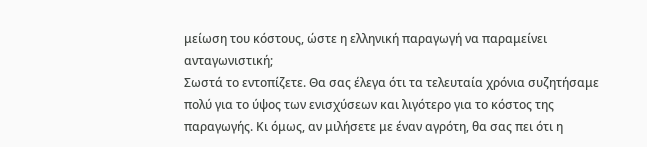μείωση του κόστους, ώστε η ελληνική παραγωγή να παραμείνει ανταγωνιστική;
Σωστά το εντοπίζετε. Θα σας έλεγα ότι τα τελευταία χρόνια συζητήσαμε πολύ για το ύψος των ενισχύσεων και λιγότερο για το κόστος της παραγωγής. Κι όμως, αν μιλήσετε με έναν αγρότη, θα σας πει ότι η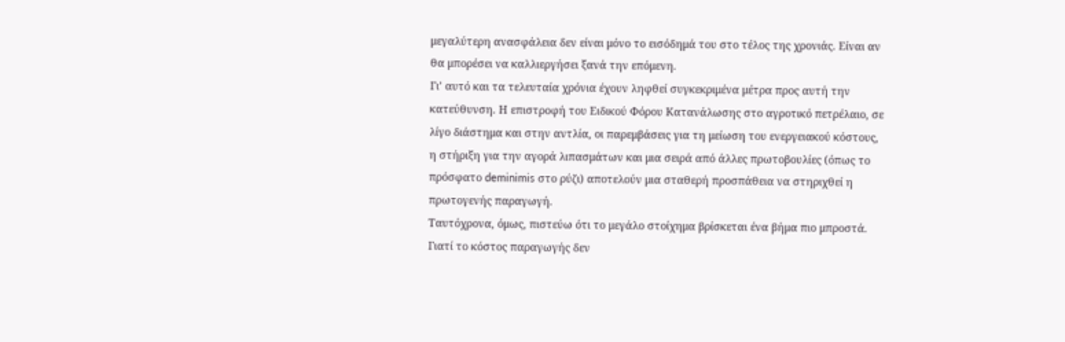μεγαλύτερη ανασφάλεια δεν είναι μόνο το εισόδημά του στο τέλος της χρονιάς. Είναι αν θα μπορέσει να καλλιεργήσει ξανά την επόμενη.
Γι’ αυτό και τα τελευταία χρόνια έχουν ληφθεί συγκεκριμένα μέτρα προς αυτή την κατεύθυνση. Η επιστροφή του Ειδικού Φόρου Κατανάλωσης στο αγροτικό πετρέλαιο, σε λίγο διάστημα και στην αντλία, οι παρεμβάσεις για τη μείωση του ενεργειακού κόστους, η στήριξη για την αγορά λιπασμάτων και μια σειρά από άλλες πρωτοβουλίες (όπως το πρόσφατο deminimis στο ρύζι) αποτελούν μια σταθερή προσπάθεια να στηριχθεί η πρωτογενής παραγωγή.
Ταυτόχρονα, όμως, πιστεύω ότι το μεγάλο στοίχημα βρίσκεται ένα βήμα πιο μπροστά. Γιατί το κόστος παραγωγής δεν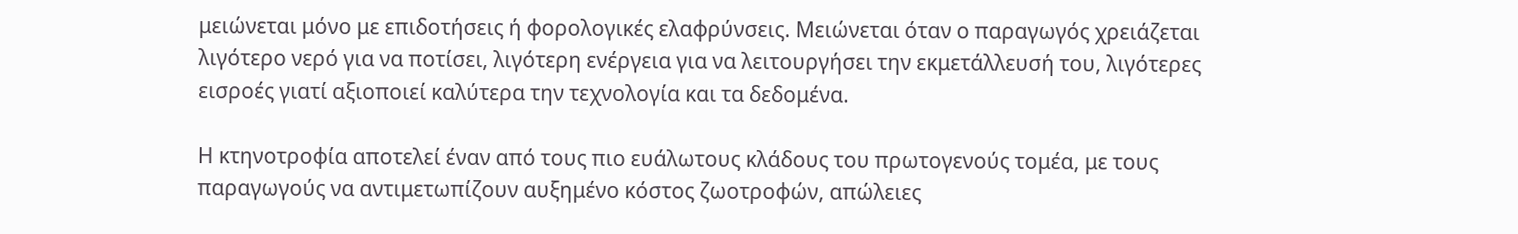μειώνεται μόνο με επιδοτήσεις ή φορολογικές ελαφρύνσεις. Μειώνεται όταν ο παραγωγός χρειάζεται λιγότερο νερό για να ποτίσει, λιγότερη ενέργεια για να λειτουργήσει την εκμετάλλευσή του, λιγότερες εισροές γιατί αξιοποιεί καλύτερα την τεχνολογία και τα δεδομένα.

Η κτηνοτροφία αποτελεί έναν από τους πιο ευάλωτους κλάδους του πρωτογενούς τομέα, με τους παραγωγούς να αντιμετωπίζουν αυξημένο κόστος ζωοτροφών, απώλειες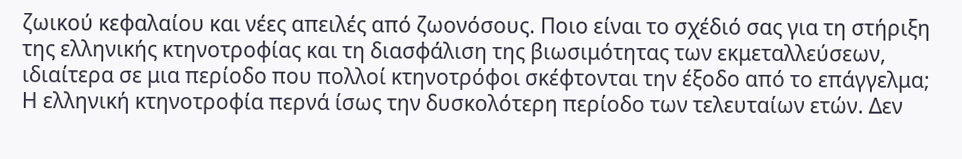ζωικού κεφαλαίου και νέες απειλές από ζωονόσους. Ποιο είναι το σχέδιό σας για τη στήριξη της ελληνικής κτηνοτροφίας και τη διασφάλιση της βιωσιμότητας των εκμεταλλεύσεων, ιδιαίτερα σε μια περίοδο που πολλοί κτηνοτρόφοι σκέφτονται την έξοδο από το επάγγελμα;
Η ελληνική κτηνοτροφία περνά ίσως την δυσκολότερη περίοδο των τελευταίων ετών. Δεν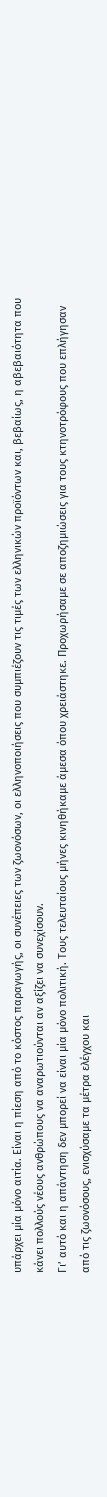υπάρχει μία μόνο αιτία. Είναι η πίεση από το κόστος παραγωγής, οι συνέπειες των ζωονόσων, οι ελληνοποιήσεις που συμπιέζουν τις τιμές των ελληνικών προϊόντων και, βεβαίως, η αβεβαιότητα που κάνει πολλούς νέους ανθρώπους να αναρωτιούνται αν αξίζει να συνεχίσουν.
Γι’ αυτό και η απάντηση δεν μπορεί να είναι μία μόνο πολιτική. Τους τελευταίους μήνες κινηθήκαμε άμεσα όπου χρειάστηκε. Προχωρήσαμε σε αποζημιώσεις για τους κτηνοτρόφους που επλήγησαν από τις ζωονόσους, ενισχύσαμε τα μέτρα ελέγχου και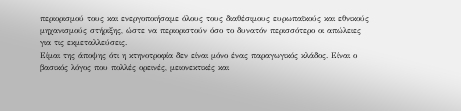περιορισμού τους και ενεργοποιήσαμε όλους τους διαθέσιμους ευρωπαϊκούς και εθνικούς μηχανισμούς στήριξης, ώστε να περιοριστούν όσο το δυνατόν περισσότερο οι απώλειες για τις εκμεταλλεύσεις.
Είμαι της άποψης ότι η κτηνοτροφία δεν είναι μόνο ένας παραγωγικός κλάδος. Είναι ο βασικός λόγος που πολλές ορεινές, μειονεκτικές και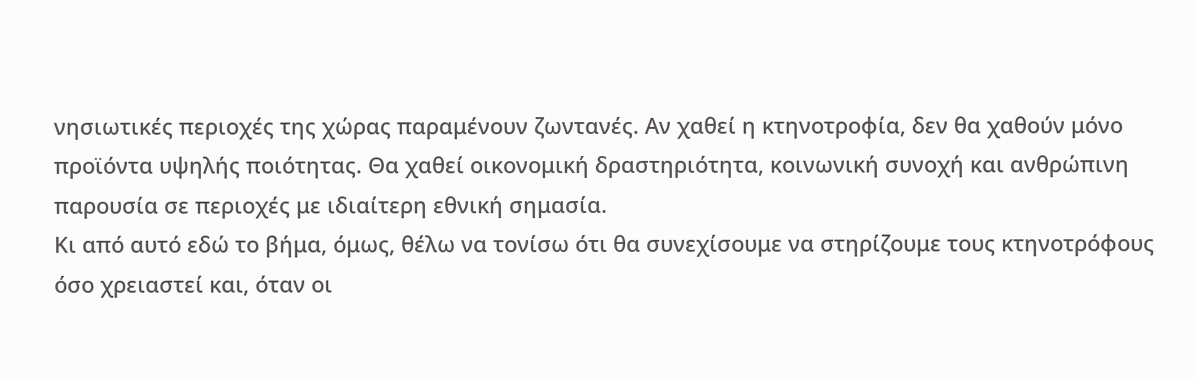νησιωτικές περιοχές της χώρας παραμένουν ζωντανές. Αν χαθεί η κτηνοτροφία, δεν θα χαθούν μόνο προϊόντα υψηλής ποιότητας. Θα χαθεί οικονομική δραστηριότητα, κοινωνική συνοχή και ανθρώπινη παρουσία σε περιοχές με ιδιαίτερη εθνική σημασία.
Κι από αυτό εδώ το βήμα, όμως, θέλω να τονίσω ότι θα συνεχίσουμε να στηρίζουμε τους κτηνοτρόφους όσο χρειαστεί και, όταν οι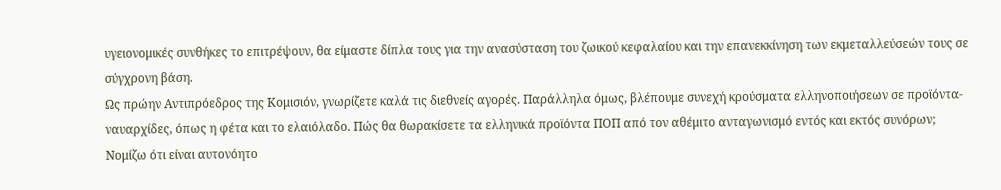υγειονομικές συνθήκες το επιτρέψουν, θα είμαστε δίπλα τους για την ανασύσταση του ζωικού κεφαλαίου και την επανεκκίνηση των εκμεταλλεύσεών τους σε σύγχρονη βάση.
Ως πρώην Αντιπρόεδρος της Κομισιόν, γνωρίζετε καλά τις διεθνείς αγορές. Παράλληλα όμως, βλέπουμε συνεχή κρούσματα ελληνοποιήσεων σε προϊόντα-ναυαρχίδες, όπως η φέτα και το ελαιόλαδο. Πώς θα θωρακίσετε τα ελληνικά προϊόντα ΠΟΠ από τον αθέμιτο ανταγωνισμό εντός και εκτός συνόρων;
Νομίζω ότι είναι αυτονόητο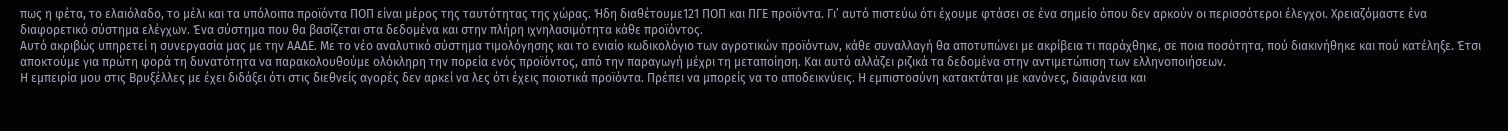πως η φέτα, το ελαιόλαδο, το μέλι και τα υπόλοιπα προϊόντα ΠΟΠ είναι μέρος της ταυτότητας της χώρας. Ήδη διαθέτουμε121 ΠΟΠ και ΠΓΕ προϊόντα. Γι’ αυτό πιστεύω ότι έχουμε φτάσει σε ένα σημείο όπου δεν αρκούν οι περισσότεροι έλεγχοι. Χρειαζόμαστε ένα διαφορετικό σύστημα ελέγχων. Ένα σύστημα που θα βασίζεται στα δεδομένα και στην πλήρη ιχνηλασιμότητα κάθε προϊόντος.
Αυτό ακριβώς υπηρετεί η συνεργασία μας με την ΑΑΔΕ. Με το νέο αναλυτικό σύστημα τιμολόγησης και το ενιαίο κωδικολόγιο των αγροτικών προϊόντων, κάθε συναλλαγή θα αποτυπώνει με ακρίβεια τι παράχθηκε, σε ποια ποσότητα, πού διακινήθηκε και πού κατέληξε. Έτσι αποκτούμε για πρώτη φορά τη δυνατότητα να παρακολουθούμε ολόκληρη την πορεία ενός προϊόντος, από την παραγωγή μέχρι τη μεταποίηση. Και αυτό αλλάζει ριζικά τα δεδομένα στην αντιμετώπιση των ελληνοποιήσεων.
Η εμπειρία μου στις Βρυξέλλες με έχει διδάξει ότι στις διεθνείς αγορές δεν αρκεί να λες ότι έχεις ποιοτικά προϊόντα. Πρέπει να μπορείς να το αποδεικνύεις. Η εμπιστοσύνη κατακτάται με κανόνες, διαφάνεια και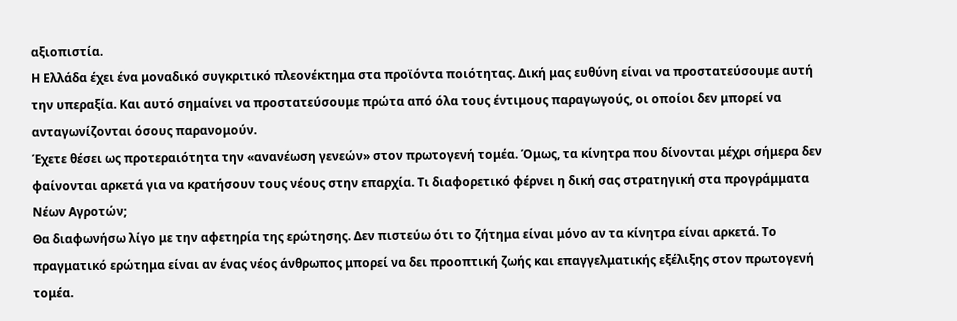αξιοπιστία.
Η Ελλάδα έχει ένα μοναδικό συγκριτικό πλεονέκτημα στα προϊόντα ποιότητας. Δική μας ευθύνη είναι να προστατεύσουμε αυτή την υπεραξία. Και αυτό σημαίνει να προστατεύσουμε πρώτα από όλα τους έντιμους παραγωγούς, οι οποίοι δεν μπορεί να ανταγωνίζονται όσους παρανομούν.
Έχετε θέσει ως προτεραιότητα την «ανανέωση γενεών» στον πρωτογενή τομέα. Όμως, τα κίνητρα που δίνονται μέχρι σήμερα δεν φαίνονται αρκετά για να κρατήσουν τους νέους στην επαρχία. Τι διαφορετικό φέρνει η δική σας στρατηγική στα προγράμματα Νέων Αγροτών;
Θα διαφωνήσω λίγο με την αφετηρία της ερώτησης. Δεν πιστεύω ότι το ζήτημα είναι μόνο αν τα κίνητρα είναι αρκετά. Το πραγματικό ερώτημα είναι αν ένας νέος άνθρωπος μπορεί να δει προοπτική ζωής και επαγγελματικής εξέλιξης στον πρωτογενή τομέα.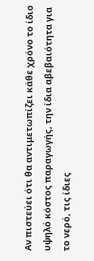Αν πιστεύει ότι θα αντιμετωπίζει κάθε χρόνο το ίδιο υψηλό κόστος παραγωγής, την ίδια αβεβαιότητα για το νερό, τις ίδιες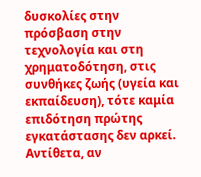δυσκολίες στην πρόσβαση στην τεχνολογία και στη χρηματοδότηση, στις συνθήκες ζωής (υγεία και εκπαίδευση), τότε καμία επιδότηση πρώτης εγκατάστασης δεν αρκεί. Αντίθετα, αν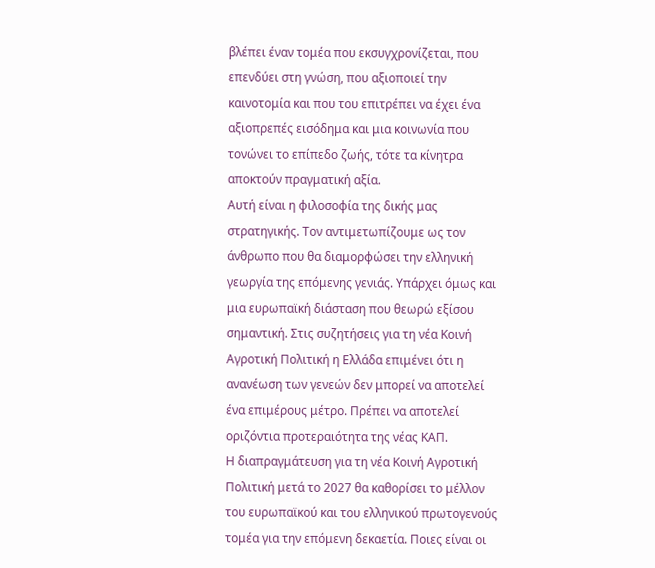βλέπει έναν τομέα που εκσυγχρονίζεται, που επενδύει στη γνώση, που αξιοποιεί την καινοτομία και που του επιτρέπει να έχει ένα αξιοπρεπές εισόδημα και μια κοινωνία που τονώνει το επίπεδο ζωής, τότε τα κίνητρα αποκτούν πραγματική αξία.
Αυτή είναι η φιλοσοφία της δικής μας στρατηγικής. Τον αντιμετωπίζουμε ως τον άνθρωπο που θα διαμορφώσει την ελληνική γεωργία της επόμενης γενιάς. Υπάρχει όμως και μια ευρωπαϊκή διάσταση που θεωρώ εξίσου σημαντική. Στις συζητήσεις για τη νέα Κοινή Αγροτική Πολιτική η Ελλάδα επιμένει ότι η ανανέωση των γενεών δεν μπορεί να αποτελεί ένα επιμέρους μέτρο. Πρέπει να αποτελεί οριζόντια προτεραιότητα της νέας ΚΑΠ.
Η διαπραγμάτευση για τη νέα Κοινή Αγροτική Πολιτική μετά το 2027 θα καθορίσει το μέλλον του ευρωπαϊκού και του ελληνικού πρωτογενούς τομέα για την επόμενη δεκαετία. Ποιες είναι οι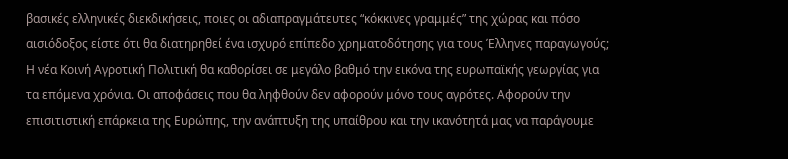βασικές ελληνικές διεκδικήσεις, ποιες οι αδιαπραγμάτευτες “κόκκινες γραμμές” της χώρας και πόσο αισιόδοξος είστε ότι θα διατηρηθεί ένα ισχυρό επίπεδο χρηματοδότησης για τους Έλληνες παραγωγούς;
Η νέα Κοινή Αγροτική Πολιτική θα καθορίσει σε μεγάλο βαθμό την εικόνα της ευρωπαϊκής γεωργίας για τα επόμενα χρόνια. Οι αποφάσεις που θα ληφθούν δεν αφορούν μόνο τους αγρότες. Αφορούν την επισιτιστική επάρκεια της Ευρώπης, την ανάπτυξη της υπαίθρου και την ικανότητά μας να παράγουμε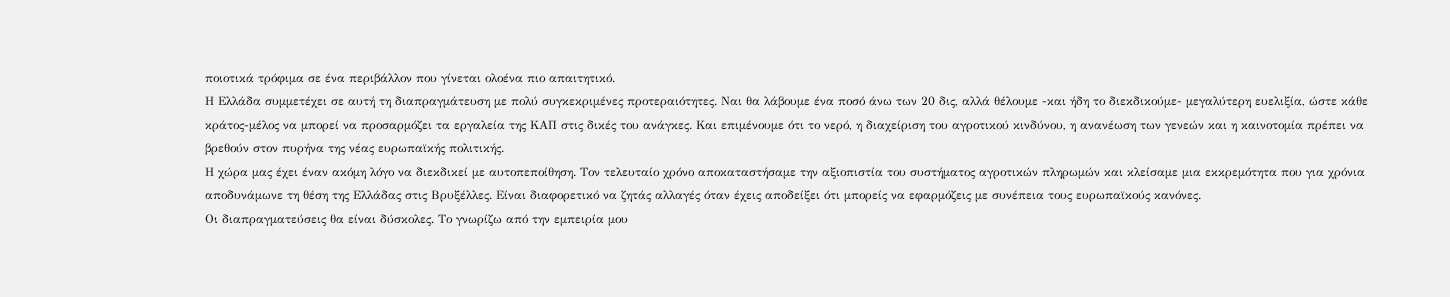ποιοτικά τρόφιμα σε ένα περιβάλλον που γίνεται ολοένα πιο απαιτητικό.
Η Ελλάδα συμμετέχει σε αυτή τη διαπραγμάτευση με πολύ συγκεκριμένες προτεραιότητες. Ναι θα λάβουμε ένα ποσό άνω των 20 δις, αλλά θέλουμε -και ήδη το διεκδικούμε- μεγαλύτερη ευελιξία, ώστε κάθε κράτος-μέλος να μπορεί να προσαρμόζει τα εργαλεία της ΚΑΠ στις δικές του ανάγκες. Και επιμένουμε ότι το νερό, η διαχείριση του αγροτικού κινδύνου, η ανανέωση των γενεών και η καινοτομία πρέπει να βρεθούν στον πυρήνα της νέας ευρωπαϊκής πολιτικής.
Η χώρα μας έχει έναν ακόμη λόγο να διεκδικεί με αυτοπεποίθηση. Τον τελευταίο χρόνο αποκαταστήσαμε την αξιοπιστία του συστήματος αγροτικών πληρωμών και κλείσαμε μια εκκρεμότητα που για χρόνια αποδυνάμωνε τη θέση της Ελλάδας στις Βρυξέλλες. Είναι διαφορετικό να ζητάς αλλαγές όταν έχεις αποδείξει ότι μπορείς να εφαρμόζεις με συνέπεια τους ευρωπαϊκούς κανόνες.
Οι διαπραγματεύσεις θα είναι δύσκολες. Το γνωρίζω από την εμπειρία μου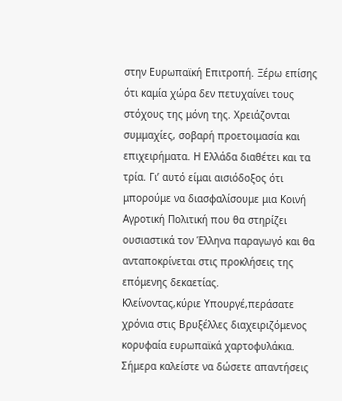στην Ευρωπαϊκή Επιτροπή. Ξέρω επίσης ότι καμία χώρα δεν πετυχαίνει τους στόχους της μόνη της. Χρειάζονται συμμαχίες, σοβαρή προετοιμασία και επιχειρήματα. Η Ελλάδα διαθέτει και τα τρία. Γι’ αυτό είμαι αισιόδοξος ότι μπορούμε να διασφαλίσουμε μια Κοινή Αγροτική Πολιτική που θα στηρίζει ουσιαστικά τον Έλληνα παραγωγό και θα ανταποκρίνεται στις προκλήσεις της επόμενης δεκαετίας.
Κλείνοντας,κύριε Υπουργέ,περάσατε χρόνια στις Βρυξέλλες διαχειριζόμενος κορυφαία ευρωπαϊκά χαρτοφυλάκια. Σήμερα καλείστε να δώσετε απαντήσεις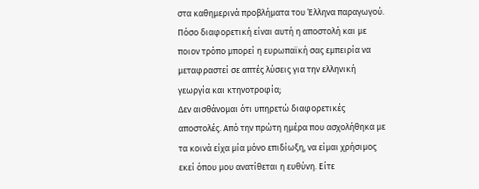στα καθημερινά προβλήματα του Έλληνα παραγωγού. Πόσο διαφορετική είναι αυτή η αποστολή και με ποιον τρόπο μπορεί η ευρωπαϊκή σας εμπειρία να μεταφραστεί σε απτές λύσεις για την ελληνική γεωργία και κτηνοτροφία;
Δεν αισθάνομαι ότι υπηρετώ διαφορετικές αποστολές. Από την πρώτη ημέρα που ασχολήθηκα με τα κοινά είχα μία μόνο επιδίωξη, να είμαι χρήσιμος εκεί όπου μου ανατίθεται η ευθύνη. Είτε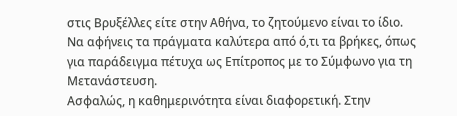στις Βρυξέλλες είτε στην Αθήνα, το ζητούμενο είναι το ίδιο. Να αφήνεις τα πράγματα καλύτερα από ό,τι τα βρήκες, όπως για παράδειγμα πέτυχα ως Επίτροπος με το Σύμφωνο για τη Μετανάστευση.
Ασφαλώς, η καθημερινότητα είναι διαφορετική. Στην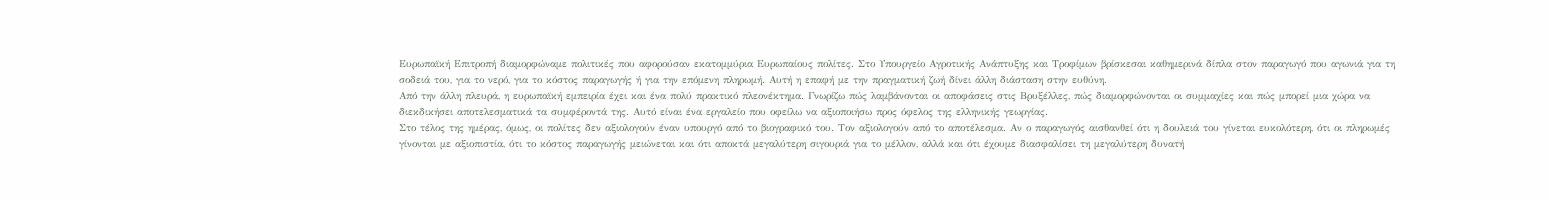Ευρωπαϊκή Επιτροπή διαμορφώναμε πολιτικές που αφορούσαν εκατομμύρια Ευρωπαίους πολίτες. Στο Υπουργείο Αγροτικής Ανάπτυξης και Τροφίμων βρίσκεσαι καθημερινά δίπλα στον παραγωγό που αγωνιά για τη σοδειά του, για το νερό, για το κόστος παραγωγής ή για την επόμενη πληρωμή. Αυτή η επαφή με την πραγματική ζωή δίνει άλλη διάσταση στην ευθύνη.
Από την άλλη πλευρά, η ευρωπαϊκή εμπειρία έχει και ένα πολύ πρακτικό πλεονέκτημα. Γνωρίζω πώς λαμβάνονται οι αποφάσεις στις Βρυξέλλες, πώς διαμορφώνονται οι συμμαχίες και πώς μπορεί μια χώρα να διεκδικήσει αποτελεσματικά τα συμφέροντά της. Αυτό είναι ένα εργαλείο που οφείλω να αξιοποιήσω προς όφελος της ελληνικής γεωργίας.
Στο τέλος της ημέρας, όμως, οι πολίτες δεν αξιολογούν έναν υπουργό από το βιογραφικό του. Τον αξιολογούν από το αποτέλεσμα. Αν ο παραγωγός αισθανθεί ότι η δουλειά του γίνεται ευκολότερη, ότι οι πληρωμές γίνονται με αξιοπιστία, ότι το κόστος παραγωγής μειώνεται και ότι αποκτά μεγαλύτερη σιγουριά για το μέλλον, αλλά και ότι έχουμε διασφαλίσει τη μεγαλύτερη δυνατή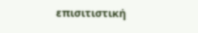επισιτιστική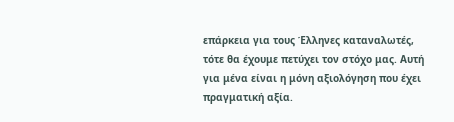επάρκεια για τους Έλληνες καταναλωτές, τότε θα έχουμε πετύχει τον στόχο μας. Αυτή για μένα είναι η μόνη αξιολόγηση που έχει πραγματική αξία.